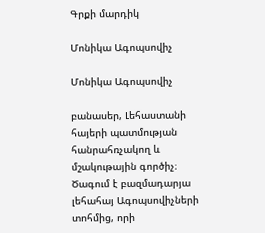Գրքի մարդիկ

Մոնիկա Ագոպսովիչ

Մոնիկա Ագոպսովիչ

բանասեր, Լեհաստանի հայերի պատմության հանրահռչակող և մշակութային գործիչ։ Ծագում է բազմադարյա լեհահայ Ագոպսովիչների տոհմից, որի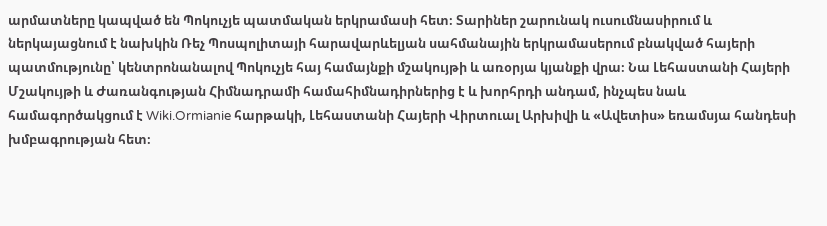արմատները կապված են Պոկուչյե պատմական երկրամասի հետ։ Տարիներ շարունակ ուսումնասիրում և ներկայացնում է նախկին Ռեչ Պոսպոլիտայի հարավարևելյան սահմանային երկրամասերում բնակված հայերի պատմությունը՝ կենտրոնանալով Պոկուչյե հայ համայնքի մշակույթի և առօրյա կյանքի վրա։ Նա Լեհաստանի Հայերի Մշակույթի և Ժառանգության Հիմնադրամի համահիմնադիրներից է և խորհրդի անդամ, ինչպես նաև համագործակցում է Wiki.Ormianie հարթակի, Լեհաստանի Հայերի Վիրտուալ Արխիվի և «Ավետիս» եռամսյա հանդեսի խմբագրության հետ։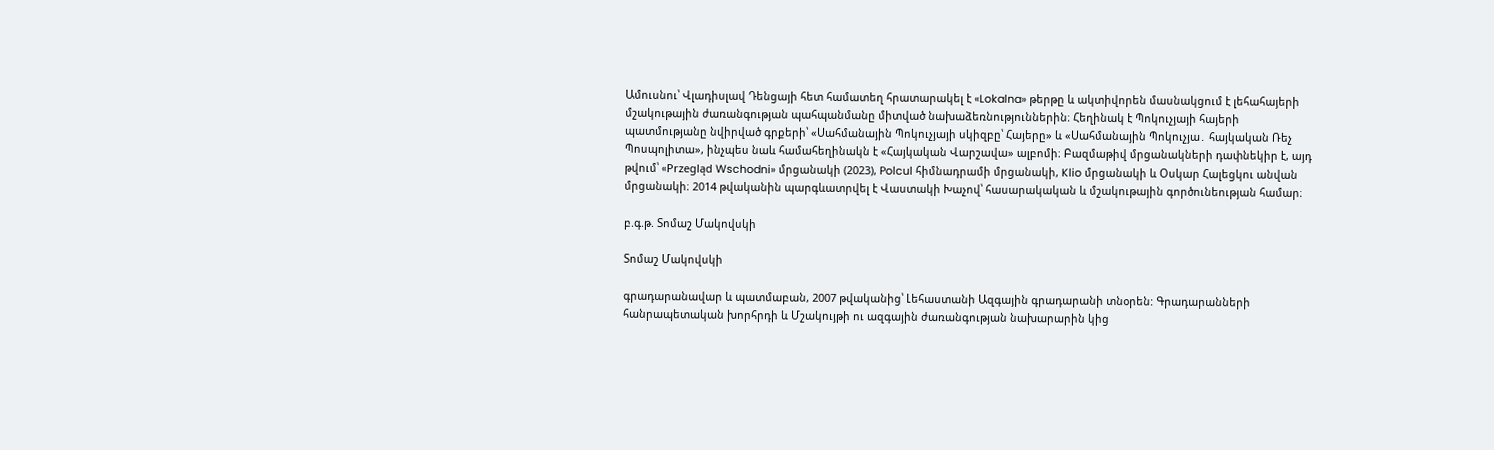Ամուսնու՝ Վլադիսլավ Դենցայի հետ համատեղ հրատարակել է «Lokalna» թերթը և ակտիվորեն մասնակցում է լեհահայերի մշակութային ժառանգության պահպանմանը միտված նախաձեռնություններին։ Հեղինակ է Պոկուչյայի հայերի պատմությանը նվիրված գրքերի՝ «Սահմանային Պոկուչյայի սկիզբը՝ Հայերը» և «Սահմանային Պոկուչյա․ հայկական Ռեչ Պոսպոլիտա», ինչպես նաև համահեղինակն է «Հայկական Վարշավա» ալբոմի։ Բազմաթիվ մրցանակների դափնեկիր է, այդ թվում՝ «Przegląd Wschodni» մրցանակի (2023), Polcul հիմնադրամի մրցանակի, Klio մրցանակի և Օսկար Հալեցկու անվան մրցանակի։ 2014 թվականին պարգևատրվել է Վաստակի Խաչով՝ հասարակական և մշակութային գործունեության համար։

բ.գ.թ. Տոմաշ Մակովսկի

Տոմաշ Մակովսկի

գրադարանավար և պատմաբան, 2007 թվականից՝ Լեհաստանի Ազգային գրադարանի տնօրեն: Գրադարանների հանրապետական խորհրդի և Մշակույթի ու ազգային ժառանգության նախարարին կից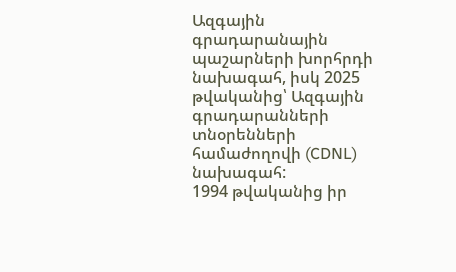Ազգային գրադարանային պաշարների խորհրդի նախագահ, իսկ 2025 թվականից՝ Ազգային գրադարանների տնօրենների համաժողովի (CDNL) նախագահ:
1994 թվականից իր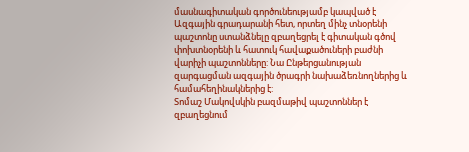մասնագիտական գործունեությամբ կապված է Ազգային գրադարանի հետ, որտեղ մինչ տնօրենի պաշտոնը ստանձնելը զբաղեցրել է գիտական գծով փոխտնօրենի և հատուկ հավաքածուների բաժնի վարիչի պաշտոնները: Նա Ընթերցանության զարգացման ազգային ծրագրի նախաձեռնողներից և համահեղինակներից է:
Տոմաշ Մակովսկին բազմաթիվ պաշտոններ է զբաղեցնում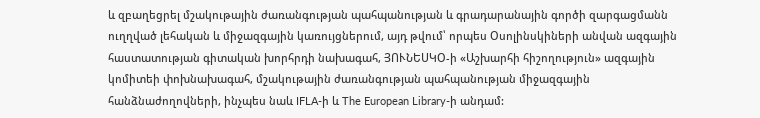և զբաղեցրել մշակութային ժառանգության պահպանության և գրադարանային գործի զարգացմանն ուղղված լեհական և միջազգային կառույցներում, այդ թվում՝ որպես Օսոլինսկիների անվան ազգային հաստատության գիտական խորհրդի նախագահ, ՅՈՒՆԵՍԿՕ-ի «Աշխարհի հիշողություն» ազգային կոմիտեի փոխնախագահ, մշակութային ժառանգության պահպանության միջազգային հանձնաժողովների, ինչպես նաև IFLA-ի և The European Library-ի անդամ: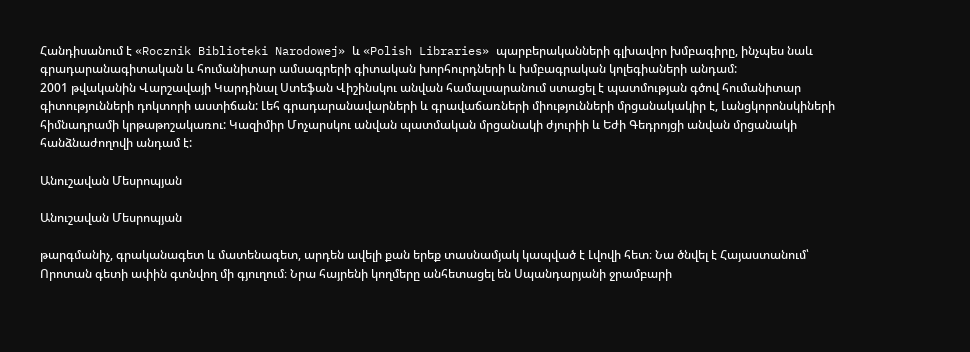Հանդիսանում է «Rocznik Biblioteki Narodowej» և «Polish Libraries» պարբերականների գլխավոր խմբագիրը, ինչպես նաև գրադարանագիտական և հումանիտար ամսագրերի գիտական խորհուրդների և խմբագրական կոլեգիաների անդամ:
2001 թվականին Վարշավայի Կարդինալ Ստեֆան Վիշինսկու անվան համալսարանում ստացել է պատմության գծով հումանիտար գիտությունների դոկտորի աստիճան: Լեհ գրադարանավարների և գրավաճառների միությունների մրցանակակիր է, Լանցկորոնսկիների հիմնադրամի կրթաթոշակառու: Կազիմիր Մոչարսկու անվան պատմական մրցանակի ժյուրիի և Եժի Գեդրոյցի անվան մրցանակի հանձնաժողովի անդամ է:

Անուշավան Մեսրոպյան

Անուշավան Մեսրոպյան

թարգմանիչ, գրականագետ և մատենագետ, արդեն ավելի քան երեք տասնամյակ կապված է Լվովի հետ։ Նա ծնվել է Հայաստանում՝ Որոտան գետի ափին գտնվող մի գյուղում։ Նրա հայրենի կողմերը անհետացել են Սպանդարյանի ջրամբարի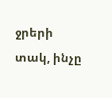ջրերի տակ, ինչը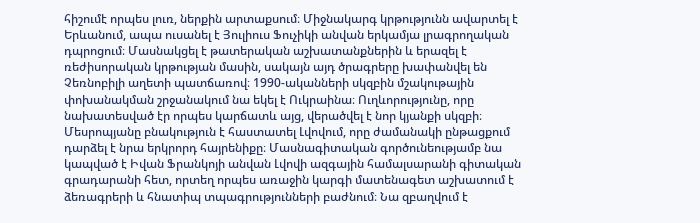հիշումէ որպես լուռ, ներքին արտաքսում։ Միջնակարգ կրթությունն ավարտել է Երևանում, ապա ուսանել է Յուլիուս Ֆուչիկի անվան երկամյա լրագրողական դպրոցում։ Մասնակցել է թատերական աշխատանքներին և երազել է ռեժիսորական կրթության մասին, սակայն այդ ծրագրերը խափանվել են Չեռնոբիլի աղետի պատճառով։ 1990-ականների սկզբին մշակութային փոխանակման շրջանակում նա եկել է Ուկրաինա։ Ուղևորությունը, որը նախատեսված էր որպես կարճատև այց, վերածվել է նոր կյանքի սկզբի։ Մեսրոպյանը բնակություն է հաստատել Լվովում, որը ժամանակի ընթացքում դարձել է նրա երկրորդ հայրենիքը։ Մասնագիտական գործունեությամբ նա կապված է Իվան Ֆրանկոյի անվան Լվովի ազգային համալսարանի գիտական գրադարանի հետ, որտեղ որպես առաջին կարգի մատենագետ աշխատում է ձեռագրերի և հնատիպ տպագրությունների բաժնում։ Նա զբաղվում է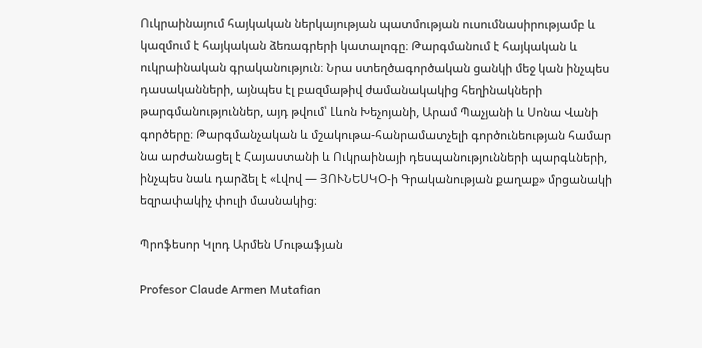Ուկրաինայում հայկական ներկայության պատմության ուսումնասիրությամբ և կազմում է հայկական ձեռագրերի կատալոգը։ Թարգմանում է հայկական և ուկրաինական գրականություն։ Նրա ստեղծագործական ցանկի մեջ կան ինչպես դասականների, այնպես էլ բազմաթիվ ժամանակակից հեղինակների թարգմանություններ, այդ թվում՝ Լևոն Խեչոյանի, Արամ Պաչյանի և Սոնա Վանի գործերը։ Թարգմանչական և մշակութա-հանրամատչելի գործունեության համար նա արժանացել է Հայաստանի և Ուկրաինայի դեսպանությունների պարգևների, ինչպես նաև դարձել է «Լվով — ՅՈՒՆԵՍԿՕ-ի Գրականության քաղաք» մրցանակի եզրափակիչ փուլի մասնակից։

Պրոֆեսոր Կլոդ Արմեն Մութաֆյան

Profesor Claude Armen Mutafian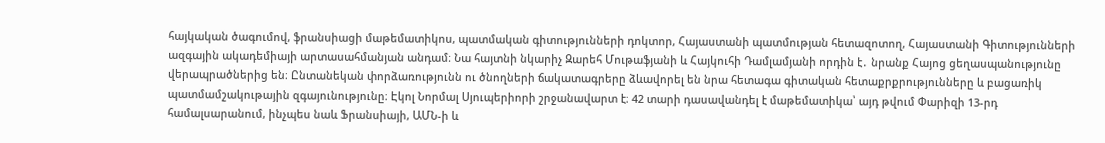հայկական ծագումով, ֆրանսիացի մաթեմատիկոս, պատմական գիտությունների դոկտոր, Հայաստանի պատմության հետազոտող, Հայաստանի Գիտությունների ազգային ակադեմիայի արտասահմանյան անդամ։ Նա հայտնի նկարիչ Զարեհ Մութաֆյանի և Հայկուհի Դամլամյանի որդին է․ նրանք Հայոց ցեղասպանությունը վերապրածներից են։ Ընտանեկան փորձառությունն ու ծնողների ճակատագրերը ձևավորել են նրա հետագա գիտական հետաքրքրությունները և բացառիկ պատմամշակութային զգայունությունը։ Էկոլ Նորմալ Սյուպերիորի շրջանավարտ է։ 42 տարի դասավանդել է մաթեմատիկա՝ այդ թվում Փարիզի 13-րդ համալսարանում, ինչպես նաև Ֆրանսիայի, ԱՄՆ-ի և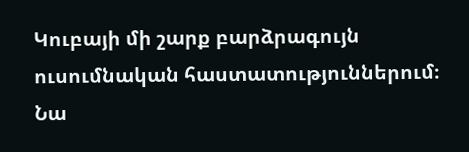Կուբայի մի շարք բարձրագույն ուսումնական հաստատություններում։ Նա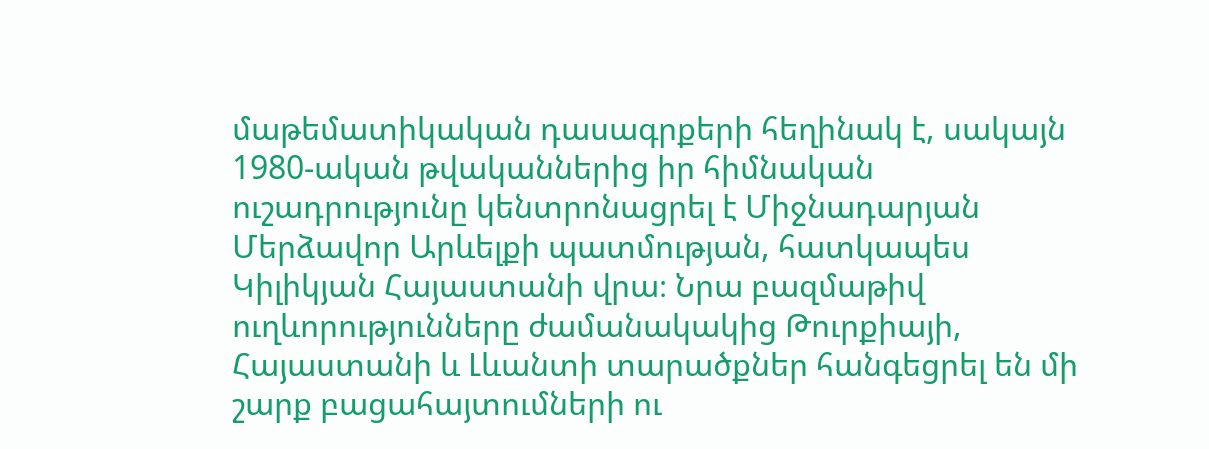մաթեմատիկական դասագրքերի հեղինակ է, սակայն 1980-ական թվականներից իր հիմնական ուշադրությունը կենտրոնացրել է Միջնադարյան Մերձավոր Արևելքի պատմության, հատկապես Կիլիկյան Հայաստանի վրա։ Նրա բազմաթիվ ուղևորությունները ժամանակակից Թուրքիայի, Հայաստանի և Լևանտի տարածքներ հանգեցրել են մի շարք բացահայտումների ու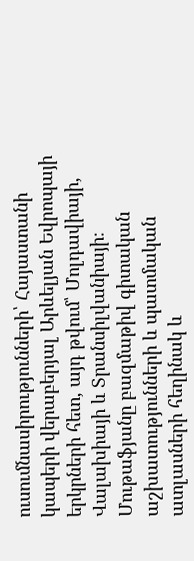ուսումնասիրությունների՝ Հայաստանի կապերի վերաբերյալ Արևելյան Եվրոպայի երկրների հետ, այդ թվում՝ Մոլդավիայի, Վալախիայի և Տրանսիլվանիայի։ Մութաֆյանը բազմաթիվ գիտական աշխատությունների և պատմական ատլասների հեղինակ և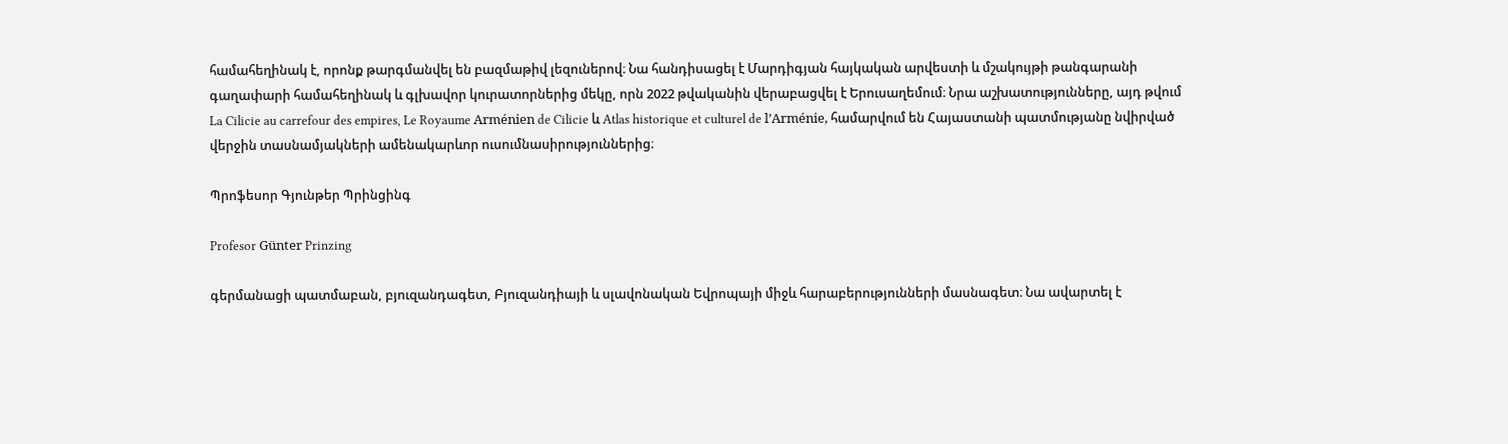համահեղինակ է, որոնք թարգմանվել են բազմաթիվ լեզուներով։ Նա հանդիսացել է Մարդիգյան հայկական արվեստի և մշակույթի թանգարանի գաղափարի համահեղինակ և գլխավոր կուրատորներից մեկը, որն 2022 թվականին վերաբացվել է Երուսաղեմում։ Նրա աշխատությունները, այդ թվում La Cilicie au carrefour des empires, Le Royaume Arménien de Cilicie և Atlas historique et culturel de l’Arménie, համարվում են Հայաստանի պատմությանը նվիրված վերջին տասնամյակների ամենակարևոր ուսումնասիրություններից։

Պրոֆեսոր Գյունթեր Պրինցինգ

Profesor Günter Prinzing

գերմանացի պատմաբան, բյուզանդագետ, Բյուզանդիայի և սլավոնական Եվրոպայի միջև հարաբերությունների մասնագետ։ Նա ավարտել է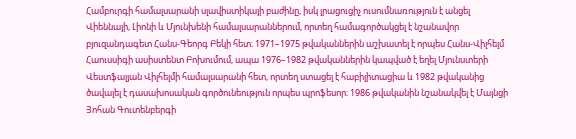Համբուրգի համալսարանի սլավիստիկայի բաժինը, իսկ լրացուցիչ ուսումնառություն է անցել Վիեննայի, Լիոնի և Մյունխենի համալսարաններում, որտեղ համագործակցել է նշանավոր բյուզանդագետ Հանս-Գեորգ Բեկի հետ։ 1971–1975 թվականներին աշխատել է որպես Հանս-Վիլհելմ Հաուսսիգի ասիստենտ Բոխումում, ապա 1976–1982 թվականներին կապված է եղել Մյունստերի Վեստֆալյան Վիլհելմի համալսարանի հետ, որտեղ ստացել է հաբիլիտացիա և 1982 թվականից ծավալել է դասախոսական գործունեություն որպես պրոֆեսոր։ 1986 թվականին նշանակվել է Մայնցի Յոհան Գուտենբերգի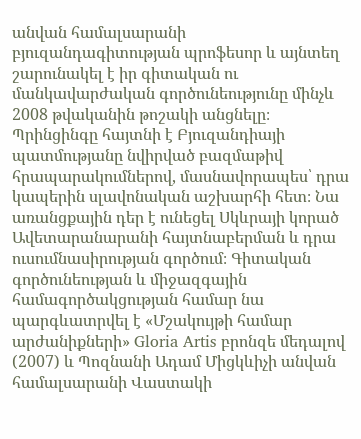անվան համալսարանի բյուզանդագիտության պրոֆեսոր և այնտեղ շարունակել է իր գիտական ու մանկավարժական գործունեությունը մինչև 2008 թվականին թոշակի անցնելը։ Պրինցինգը հայտնի է Բյուզանդիայի պատմությանը նվիրված բազմաթիվ հրապարակումներով, մասնավորապես՝ դրա կապերին սլավոնական աշխարհի հետ։ Նա առանցքային դեր է ունեցել Սկևրայի կորած Ավետարանարանի հայտնաբերման և դրա ուսումնասիրության գործում։ Գիտական գործունեության և միջազգային համագործակցության համար նա պարգևատրվել է «Մշակույթի համար արժանիքների» Gloria Artis բրոնզե մեդալով (2007) և Պոզնանի Ադամ Միցկևիչի անվան համալսարանի Վաստակի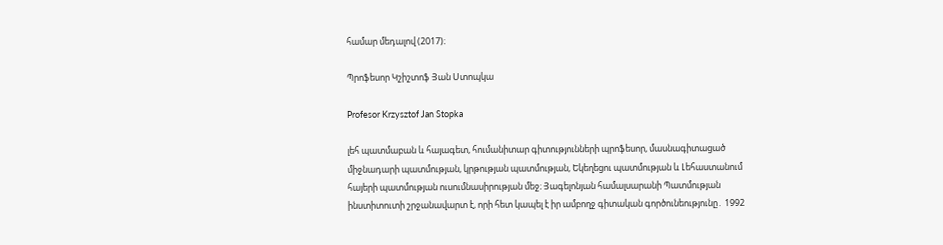համար մեդալով (2017)։

Պրոֆեսոր Կշիշտոֆ Յան Ստոպկա

Profesor Krzysztof Jan Stopka

լեհ պատմաբան և հայագետ, հումանիտար գիտությունների պրոֆեսոր, մասնագիտացած միջնադարի պատմության, կրթության պատմության, Եկեղեցու պատմության և Լեհաստանում հայերի պատմության ուսումնասիրության մեջ։ Յագելոնյան համալսարանի Պատմության ինստիտուտի շրջանավարտ է, որի հետ կապել է իր ամբողջ գիտական գործունեությունը․ 1992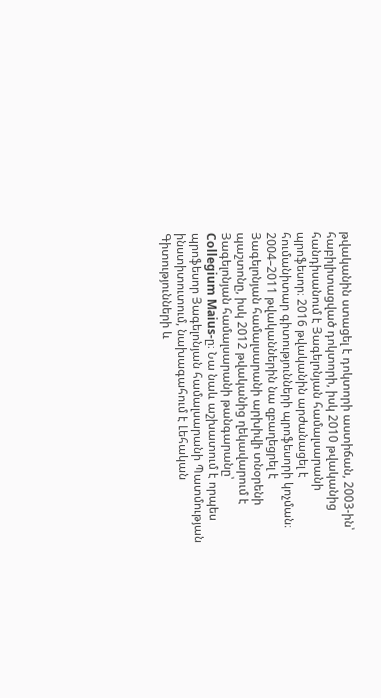թվականին ստացել է դոկտորի աստիճան, 2003-ին՝ հաբիլիտացված դոկտորի, իսկ 2010 թվականից հանդիսանում է Յագելոնյան համալսարանի պրոֆեսոր։ 2016 թվականին արժանացել է հումանիտար գիտությունների պրոֆեսորի կոչման։ 2004–2011 թվականներին նա զբաղեցրել է Յագելոնյան համալսարանի արխիվի տնօրենի պաշտոնը, իսկ 2012 թվականից ղեկավարում է Յագելոնյան համալսարանի թանգարանը՝ Collegium Maius-ը։ Նա նաև աշխատում է որպես պրոֆեսոր Յագելոնյան համալսարանի Պատմության ինստիտուտում, նախագահում է Լեհական Գիտությունների և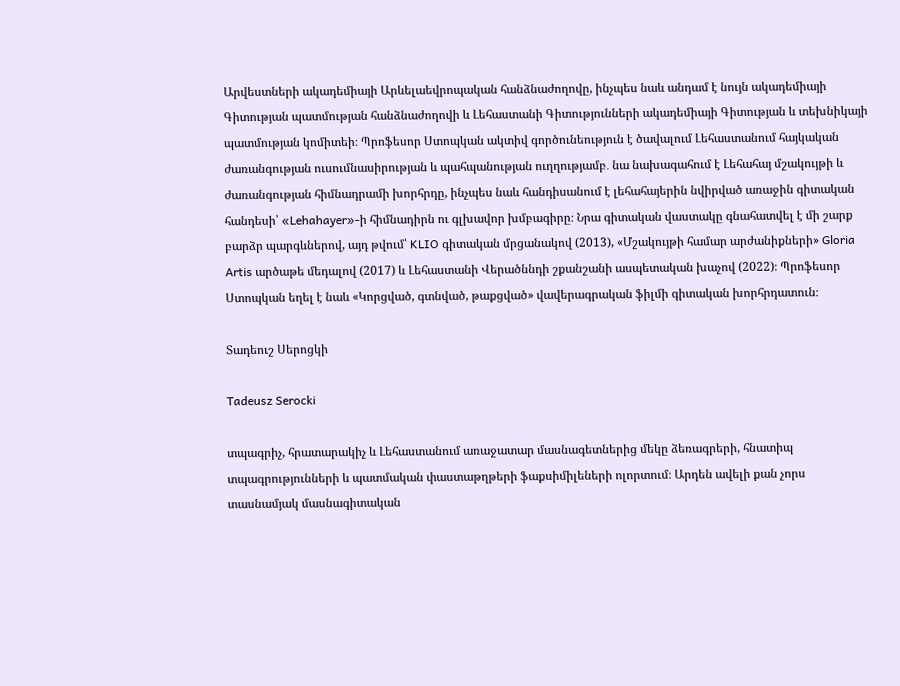Արվեստների ակադեմիայի Արևելաեվրոպական հանձնաժողովը, ինչպես նաև անդամ է նույն ակադեմիայի Գիտության պատմության հանձնաժողովի և Լեհաստանի Գիտությունների ակադեմիայի Գիտության և տեխնիկայի պատմության կոմիտեի։ Պրոֆեսոր Ստոպկան ակտիվ գործունեություն է ծավալում Լեհաստանում հայկական ժառանգության ուսումնասիրության և պահպանության ուղղությամբ․ նա նախագահում է Լեհահայ մշակույթի և ժառանգության հիմնադրամի խորհրդը, ինչպես նաև հանդիսանում է լեհահայերին նվիրված առաջին գիտական հանդեսի՝ «Lehahayer»-ի հիմնադիրն ու գլխավոր խմբագիրը։ Նրա գիտական վաստակը գնահատվել է մի շարք բարձր պարգևներով, այդ թվում՝ KLIO գիտական մրցանակով (2013), «Մշակույթի համար արժանիքների» Gloria Artis արծաթե մեդալով (2017) և Լեհաստանի Վերածննդի շքանշանի ասպետական խաչով (2022)։ Պրոֆեսոր Ստոպկան եղել է նաև «Կորցված, գտնված, թաքցված» վավերագրական ֆիլմի գիտական խորհրդատուն։

Տադեուշ Սերոցկի

Tadeusz Serocki

տպագրիչ, հրատարակիչ և Լեհաստանում առաջատար մասնագետներից մեկը ձեռագրերի, հնատիպ տպագրությունների և պատմական փաստաթղթերի ֆաքսիմիլեների ոլորտում։ Արդեն ավելի քան չորս տասնամյակ մասնագիտական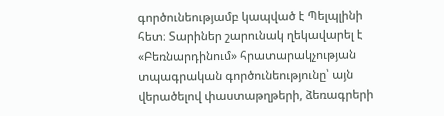գործունեությամբ կապված է Պելպլինի հետ։ Տարիներ շարունակ ղեկավարել է «Բեռնարդինում» հրատարակչության տպագրական գործունեությունը՝ այն վերածելով փաստաթղթերի, ձեռագրերի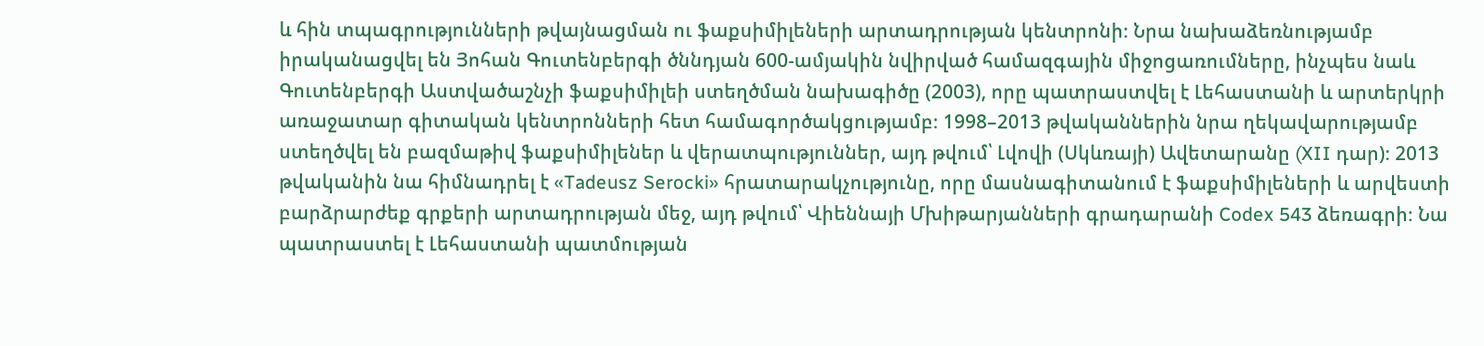և հին տպագրությունների թվայնացման ու ֆաքսիմիլեների արտադրության կենտրոնի։ Նրա նախաձեռնությամբ իրականացվել են Յոհան Գուտենբերգի ծննդյան 600-ամյակին նվիրված համազգային միջոցառումները, ինչպես նաև Գուտենբերգի Աստվածաշնչի ֆաքսիմիլեի ստեղծման նախագիծը (2003), որը պատրաստվել է Լեհաստանի և արտերկրի առաջատար գիտական կենտրոնների հետ համագործակցությամբ։ 1998–2013 թվականներին նրա ղեկավարությամբ ստեղծվել են բազմաթիվ ֆաքսիմիլեներ և վերատպություններ, այդ թվում՝ Լվովի (Սկևռայի) Ավետարանը (XII դար)։ 2013 թվականին նա հիմնադրել է «Tadeusz Serocki» հրատարակչությունը, որը մասնագիտանում է ֆաքսիմիլեների և արվեստի բարձրարժեք գրքերի արտադրության մեջ, այդ թվում՝ Վիեննայի Մխիթարյանների գրադարանի Codex 543 ձեռագրի։ Նա պատրաստել է Լեհաստանի պատմության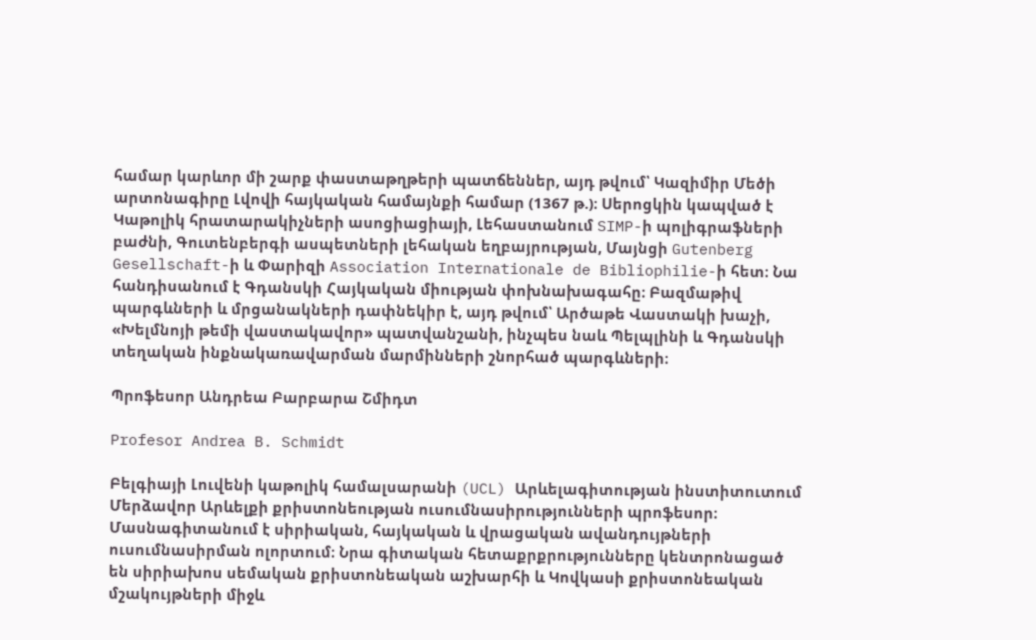համար կարևոր մի շարք փաստաթղթերի պատճեններ, այդ թվում՝ Կազիմիր Մեծի արտոնագիրը Լվովի հայկական համայնքի համար (1367 թ.)։ Սերոցկին կապված է Կաթոլիկ հրատարակիչների ասոցիացիայի, Լեհաստանում SIMP-ի պոլիգրաֆների բաժնի, Գուտենբերգի ասպետների լեհական եղբայրության, Մայնցի Gutenberg Gesellschaft-ի և Փարիզի Association Internationale de Bibliophilie-ի հետ։ Նա հանդիսանում է Գդանսկի Հայկական միության փոխնախագահը։ Բազմաթիվ պարգևների և մրցանակների դափնեկիր է, այդ թվում՝ Արծաթե Վաստակի խաչի, «Խելմնոյի թեմի վաստակավոր» պատվանշանի, ինչպես նաև Պելպլինի և Գդանսկի տեղական ինքնակառավարման մարմինների շնորհած պարգևների։

Պրոֆեսոր Անդրեա Բարբարա Շմիդտ

Profesor Andrea B. Schmidt

Բելգիայի Լուվենի կաթոլիկ համալսարանի (UCL) Արևելագիտության ինստիտուտում Մերձավոր Արևելքի քրիստոնեության ուսումնասիրությունների պրոֆեսոր։ Մասնագիտանում է սիրիական, հայկական և վրացական ավանդույթների ուսումնասիրման ոլորտում։ Նրա գիտական հետաքրքրությունները կենտրոնացած են սիրիախոս սեմական քրիստոնեական աշխարհի և Կովկասի քրիստոնեական մշակույթների միջև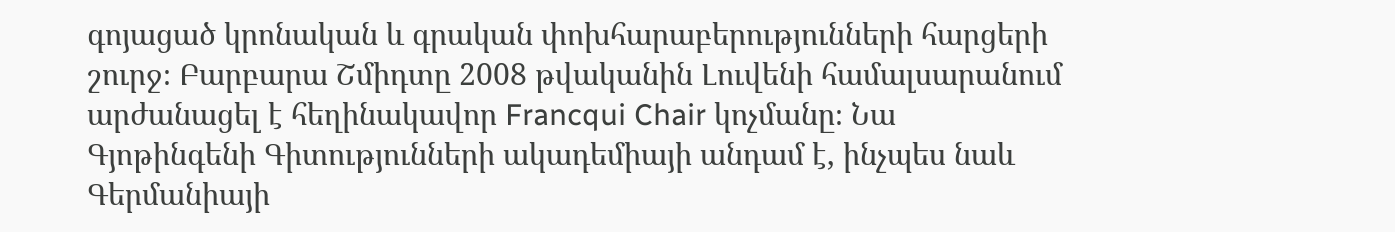գոյացած կրոնական և գրական փոխհարաբերությունների հարցերի շուրջ։ Բարբարա Շմիդտը 2008 թվականին Լուվենի համալսարանում արժանացել է հեղինակավոր Francqui Chair կոչմանը։ Նա Գյոթինգենի Գիտությունների ակադեմիայի անդամ է, ինչպես նաև Գերմանիայի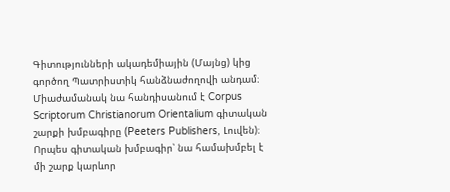Գիտությունների ակադեմիային (Մայնց) կից գործող Պատրիստիկ հանձնաժողովի անդամ։ Միաժամանակ նա հանդիսանում է Corpus Scriptorum Christianorum Orientalium գիտական շարքի խմբագիրը (Peeters Publishers, Լուվեն)։ Որպես գիտական խմբագիր՝ նա համախմբել է մի շարք կարևոր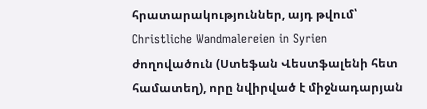հրատարակություններ, այդ թվում՝ Christliche Wandmalereien in Syrien ժողովածուն (Ստեֆան Վեստֆալենի հետ համատեղ), որը նվիրված է միջնադարյան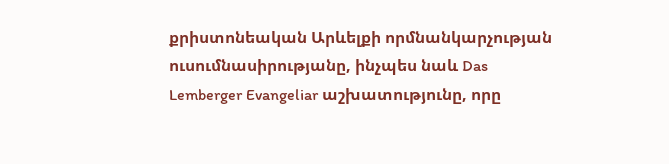քրիստոնեական Արևելքի որմնանկարչության ուսումնասիրությանը, ինչպես նաև Das Lemberger Evangeliar աշխատությունը, որը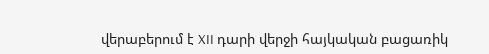վերաբերում է XII դարի վերջի հայկական բացառիկ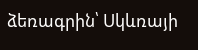ձեռագրին՝ Սկևռայի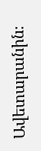Ավետարանին։